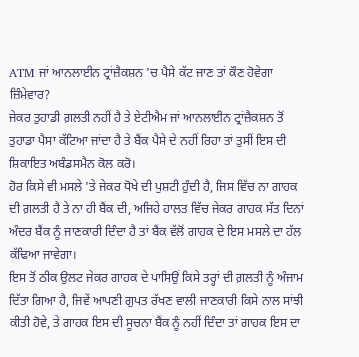ATM ਜਾਂ ਆਨਲਾਈਨ ਟ੍ਰਾਂਜ਼ੈਕਸ਼ਨ 'ਚ ਪੈਸੇ ਕੱਟ ਜਾਣ ਤਾਂ ਕੌਣ ਹੋਵੇਗਾ ਜ਼ਿੰਮੇਵਾਰ?
ਜੇਕਰ ਤੁਹਾਡੀ ਗ਼ਲਤੀ ਨਹੀਂ ਹੈ ਤੇ ਏਟੀਐਮ ਜਾਂ ਆਨਲਾਈਨ ਟ੍ਰਾਂਜ਼ੈਕਸ਼ਨ ਤੋਂ ਤੁਹਾਡਾ ਪੈਸਾ ਕੱਟਿਆ ਜਾਂਦਾ ਹੈ ਤੇ ਬੈਂਕ ਪੈਸੇ ਦੇ ਨਹੀਂ ਰਿਹਾ ਤਾਂ ਤੁਸੀਂ ਇਸ ਦੀ ਸ਼ਿਕਾਇਤ ਅਬੰਡਸਮੈਨ ਕੋਲ ਕਰੋ।
ਹੋਰ ਕਿਸੇ ਵੀ ਮਸਲੇ 'ਤੇ ਜੇਕਰ ਧੋਖੇ ਦੀ ਪੁਸ਼ਟੀ ਹੁੰਦੀ ਹੈ, ਜਿਸ ਵਿੱਚ ਨਾ ਗਾਹਕ ਦੀ ਗ਼ਲਤੀ ਹੈ ਤੇ ਨਾ ਹੀ ਬੈਂਕ ਦੀ, ਅਜਿਹੇ ਹਾਲਤ ਵਿੱਚ ਜੇਕਰ ਗਾਹਕ ਸੱਤ ਦਿਨਾਂ ਅੰਦਰ ਬੈਂਕ ਨੂੰ ਜਾਣਕਾਰੀ ਦਿੰਦਾ ਹੈ ਤਾਂ ਬੈਂਕ ਵੱਲੋਂ ਗਾਹਕ ਦੇ ਇਸ ਮਸਲੇ ਦਾ ਹੱਲ ਕੱਢਿਆ ਜਾਵੇਗਾ।
ਇਸ ਤੋਂ ਠੀਕ ਉਲਟ ਜੇਕਰ ਗਾਹਕ ਦੇ ਪਾਸਿਉਂ ਕਿਸੇ ਤਰ੍ਹਾਂ ਦੀ ਗ਼ਲਤੀ ਨੂੰ ਅੰਜਾਮ ਦਿੱਤਾ ਗਿਆ ਹੈ, ਜਿਵੇਂ ਆਪਣੀ ਗੁਪਤ ਰੱਖਣ ਵਾਲੀ ਜਾਣਕਾਰੀ ਕਿਸੇ ਨਾਲ ਸਾਂਝੀ ਕੀਤੀ ਹੋਵੇ, ਤੇ ਗਾਹਕ ਇਸ ਦੀ ਸੂਚਨਾ ਬੈਂਕ ਨੂੰ ਨਹੀਂ ਦਿੰਦਾ ਤਾਂ ਗਾਹਕ ਇਸ ਦਾ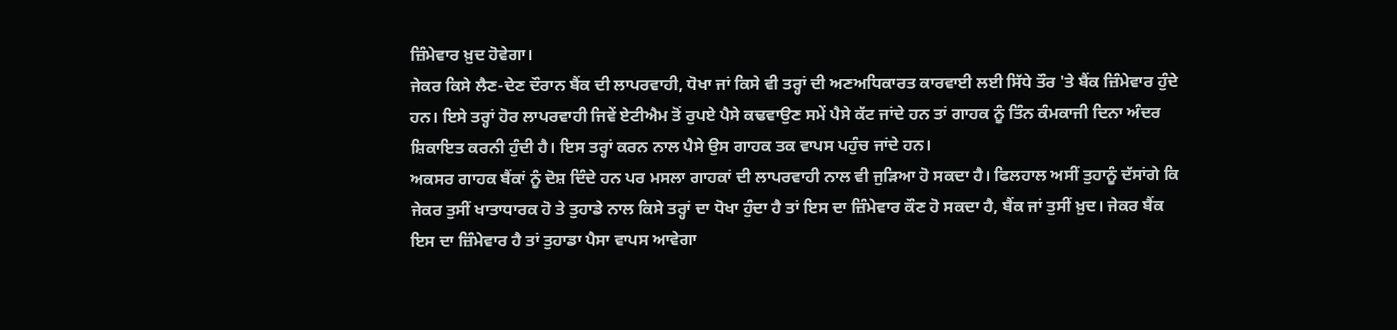ਜ਼ਿੰਮੇਵਾਰ ਖ਼ੁਦ ਹੋਵੇਗਾ।
ਜੇਕਰ ਕਿਸੇ ਲੈਣ-ਦੇਣ ਦੌਰਾਨ ਬੈਂਕ ਦੀ ਲਾਪਰਵਾਹੀ, ਧੋਖਾ ਜਾਂ ਕਿਸੇ ਵੀ ਤਰ੍ਹਾਂ ਦੀ ਅਣਅਧਿਕਾਰਤ ਕਾਰਵਾਈ ਲਈ ਸਿੱਧੇ ਤੌਰ 'ਤੇ ਬੈਂਕ ਜ਼ਿੰਮੇਵਾਰ ਹੁੰਦੇ ਹਨ। ਇਸੇ ਤਰ੍ਹਾਂ ਹੋਰ ਲਾਪਰਵਾਹੀ ਜਿਵੇਂ ਏਟੀਐਮ ਤੋਂ ਰੁਪਏ ਪੈਸੇ ਕਢਵਾਉਣ ਸਮੇਂ ਪੈਸੇ ਕੱਟ ਜਾਂਦੇ ਹਨ ਤਾਂ ਗਾਹਕ ਨੂੰ ਤਿੰਨ ਕੰਮਕਾਜੀ ਦਿਨਾ ਅੰਦਰ ਸ਼ਿਕਾਇਤ ਕਰਨੀ ਹੁੰਦੀ ਹੈ। ਇਸ ਤਰ੍ਹਾਂ ਕਰਨ ਨਾਲ ਪੈਸੇ ਉਸ ਗਾਹਕ ਤਕ ਵਾਪਸ ਪਹੁੰਚ ਜਾਂਦੇ ਹਨ।
ਅਕਸਰ ਗਾਹਕ ਬੈਂਕਾਂ ਨੂੰ ਦੋਸ਼ ਦਿੰਦੇ ਹਨ ਪਰ ਮਸਲਾ ਗਾਹਕਾਂ ਦੀ ਲਾਪਰਵਾਹੀ ਨਾਲ ਵੀ ਜੁੜਿਆ ਹੋ ਸਕਦਾ ਹੈ। ਫਿਲਹਾਲ ਅਸੀਂ ਤੁਹਾਨੂੰ ਦੱਸਾਂਗੇ ਕਿ ਜੇਕਰ ਤੁਸੀਂ ਖਾਤਾਧਾਰਕ ਹੋ ਤੇ ਤੁਹਾਡੇ ਨਾਲ ਕਿਸੇ ਤਰ੍ਹਾਂ ਦਾ ਧੋਖਾ ਹੁੰਦਾ ਹੈ ਤਾਂ ਇਸ ਦਾ ਜ਼ਿੰਮੇਵਾਰ ਕੌਣ ਹੋ ਸਕਦਾ ਹੈ, ਬੈਂਕ ਜਾਂ ਤੁਸੀਂ ਖ਼ੁਦ। ਜੇਕਰ ਬੈਂਕ ਇਸ ਦਾ ਜ਼ਿੰਮੇਵਾਰ ਹੈ ਤਾਂ ਤੁਹਾਡਾ ਪੈਸਾ ਵਾਪਸ ਆਵੇਗਾ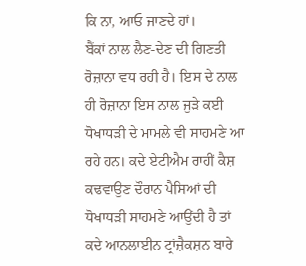ਕਿ ਨਾ, ਆਓ ਜਾਣਦੇ ਹਾਂ।
ਬੈਂਕਾਂ ਨਾਲ ਲੈਣ-ਦੇਣ ਦੀ ਗਿਣਤੀ ਰੋਜ਼ਾਨਾ ਵਧ ਰਹੀ ਹੈ। ਇਸ ਦੇ ਨਾਲ ਹੀ ਰੋਜ਼ਾਨਾ ਇਸ ਨਾਲ ਜੁੜੇ ਕਈ ਧੋਖਾਧੜੀ ਦੇ ਮਾਮਲੇ ਵੀ ਸਾਹਮਣੇ ਆ ਰਹੇ ਹਨ। ਕਦੇ ਏਟੀਐਮ ਰਾਹੀਂ ਕੈਸ਼ ਕਢਵਾਉਣ ਦੌਰਾਨ ਪੈਸਿਆਂ ਦੀ ਧੋਖਾਧੜੀ ਸਾਹਮਣੇ ਆਉਂਦੀ ਹੈ ਤਾਂ ਕਦੇ ਆਨਲਾਈਨ ਟ੍ਰਾਂਜ਼ੈਕਸ਼ਨ ਬਾਰੇ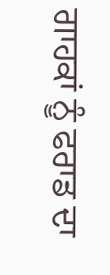ਗਾਹਕਾਂ ਨੂੰ ਫਰਾਡ ਦਾ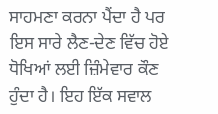ਸਾਹਮਣਾ ਕਰਨਾ ਪੈਂਦਾ ਹੈ ਪਰ ਇਸ ਸਾਰੇ ਲੈਣ-ਦੇਣ ਵਿੱਚ ਹੋਏ ਧੋਖਿਆਂ ਲਈ ਜ਼ਿੰਮੇਵਾਰ ਕੌਣ ਹੁੰਦਾ ਹੈ। ਇਹ ਇੱਕ ਸਵਾਲ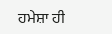ਹਮੇਸ਼ਾ ਹੀ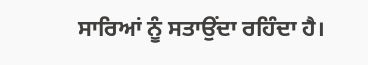ਸਾਰਿਆਂ ਨੂੰ ਸਤਾਉਂਦਾ ਰਹਿੰਦਾ ਹੈ।